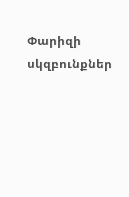Փարիզի սկզբունքներ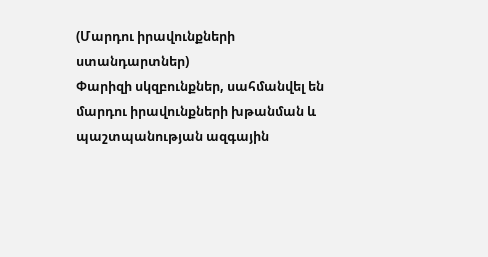(Մարդու իրավունքների ստանդարտներ)
Փարիզի սկզբունքներ, սահմանվել են մարդու իրավունքների խթանման և պաշտպանության ազգային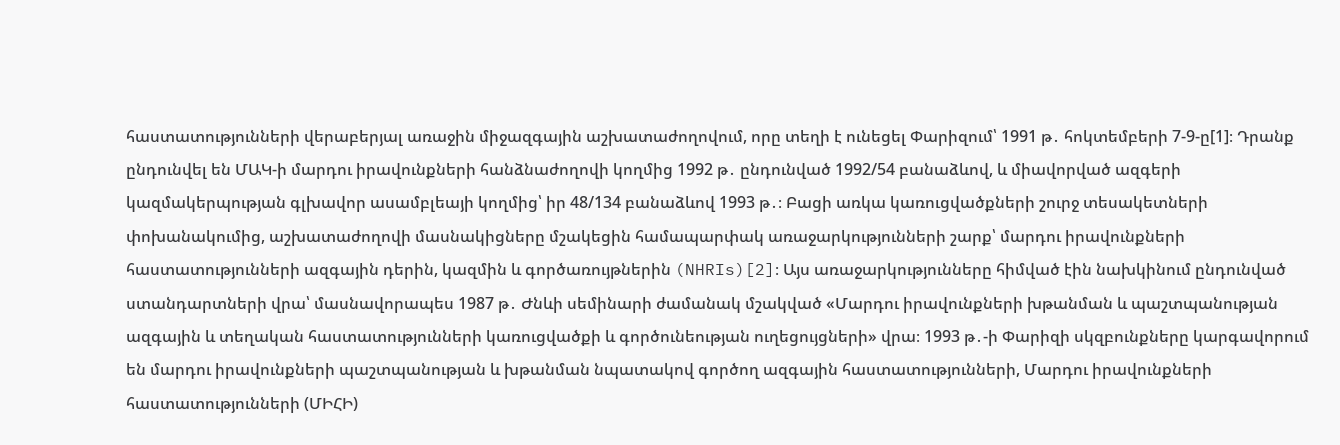հաստատությունների վերաբերյալ առաջին միջազգային աշխատաժողովում, որը տեղի է ունեցել Փարիզում՝ 1991 թ․ հոկտեմբերի 7-9-ը[1]։ Դրանք ընդունվել են ՄԱԿ-ի մարդու իրավունքների հանձնաժողովի կողմից 1992 թ․ ընդունված 1992/54 բանաձևով, և միավորված ազգերի կազմակերպության գլխավոր ասամբլեայի կողմից՝ իր 48/134 բանաձևով 1993 թ․։ Բացի առկա կառուցվածքների շուրջ տեսակետների փոխանակումից, աշխատաժողովի մասնակիցները մշակեցին համապարփակ առաջարկությունների շարք՝ մարդու իրավունքների հաստատությունների ազգային դերին, կազմին և գործառույթներին (NHRIs)[2]։ Այս առաջարկությունները հիմված էին նախկինում ընդունված ստանդարտների վրա՝ մասնավորապես 1987 թ․ Ժնևի սեմինարի ժամանակ մշակված «Մարդու իրավունքների խթանման և պաշտպանության ազգային և տեղական հաստատությունների կառուցվածքի և գործունեության ուղեցույցների» վրա։ 1993 թ․-ի Փարիզի սկզբունքները կարգավորում են մարդու իրավունքների պաշտպանության և խթանման նպատակով գործող ազգային հաստատությունների, Մարդու իրավունքների հաստատությունների (ՄԻՀԻ)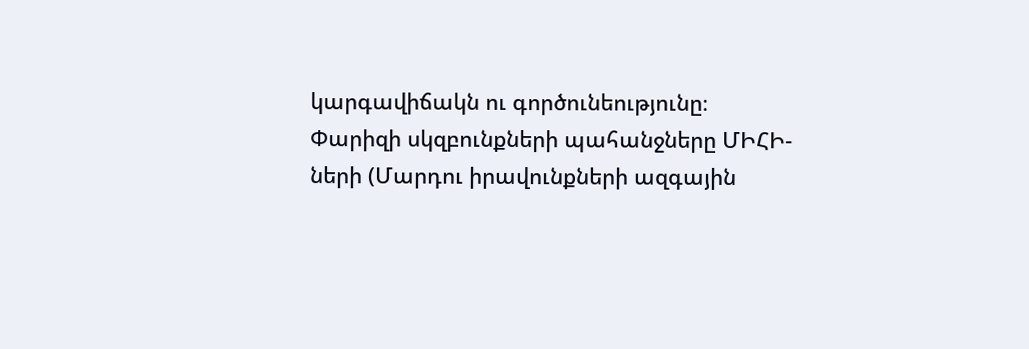կարգավիճակն ու գործունեությունը։
Փարիզի սկզբունքների պահանջները ՄԻՀԻ-ների (Մարդու իրավունքների ազգային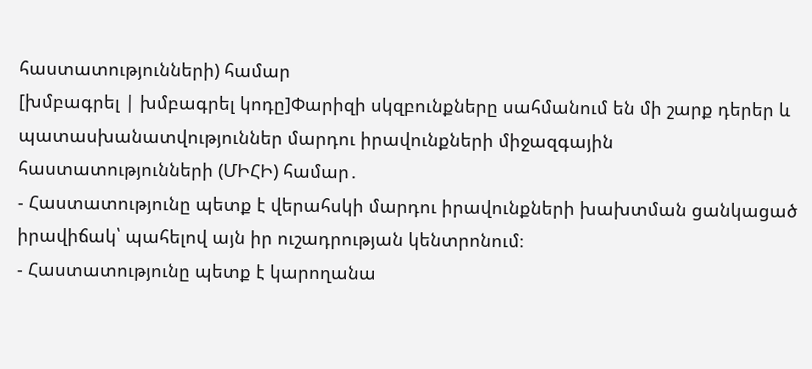հաստատությունների) համար
[խմբագրել | խմբագրել կոդը]Փարիզի սկզբունքները սահմանում են մի շարք դերեր և պատասխանատվություններ մարդու իրավունքների միջազգային հաստատությունների (ՄԻՀԻ) համար․
- Հաստատությունը պետք է վերահսկի մարդու իրավունքների խախտման ցանկացած իրավիճակ՝ պահելով այն իր ուշադրության կենտրոնում։
- Հաստատությունը պետք է կարողանա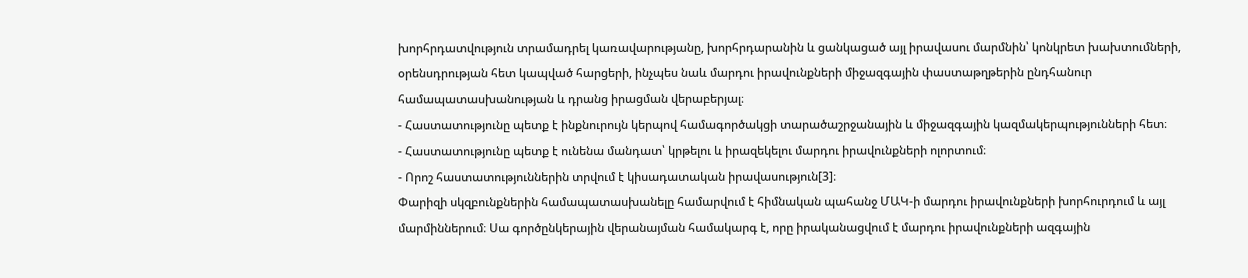խորհրդատվություն տրամադրել կառավարությանը, խորհրդարանին և ցանկացած այլ իրավասու մարմնին՝ կոնկրետ խախտումների, օրենսդրության հետ կապված հարցերի, ինչպես նաև մարդու իրավունքների միջազգային փաստաթղթերին ընդհանուր համապատասխանության և դրանց իրացման վերաբերյալ։
- Հաստատությունը պետք է ինքնուրույն կերպով համագործակցի տարածաշրջանային և միջազգային կազմակերպությունների հետ։
- Հաստատությունը պետք է ունենա մանդատ՝ կրթելու և իրազեկելու մարդու իրավունքների ոլորտում։
- Որոշ հաստատություններին տրվում է կիսադատական իրավասություն[3]։
Փարիզի սկզբունքներին համապատասխանելը համարվում է հիմնական պահանջ ՄԱԿ-ի մարդու իրավունքների խորհուրդում և այլ մարմիններում։ Սա գործընկերային վերանայման համակարգ է, որը իրականացվում է մարդու իրավունքների ազգային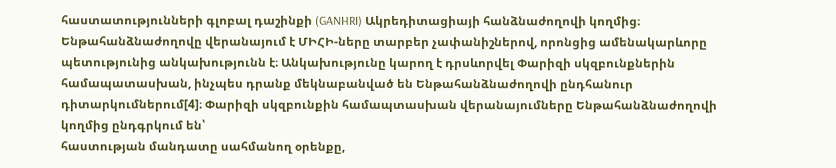հաստատությունների գլոբալ դաշինքի (GANHRI) Ակրեդիտացիայի հանձնաժողովի կողմից։ Ենթահանձնաժողովը վերանայում է ՄԻՀԻ-ները տարբեր չափանիշներով, որոնցից ամենակարևորը պետությունից անկախությունն է։ Անկախությունը կարող է դրսևորվել Փարիզի սկզբունքներին համապատասխան, ինչպես դրանք մեկնաբանված են Ենթահանձնաժողովի ընդհանուր դիտարկումներում[4]։ Փարիզի սկզբունքին համապտասխան վերանայումները Ենթահանձնաժողովի կողմից ընդգրկում են՝
հաստության մանդատը սահմանող օրենքը,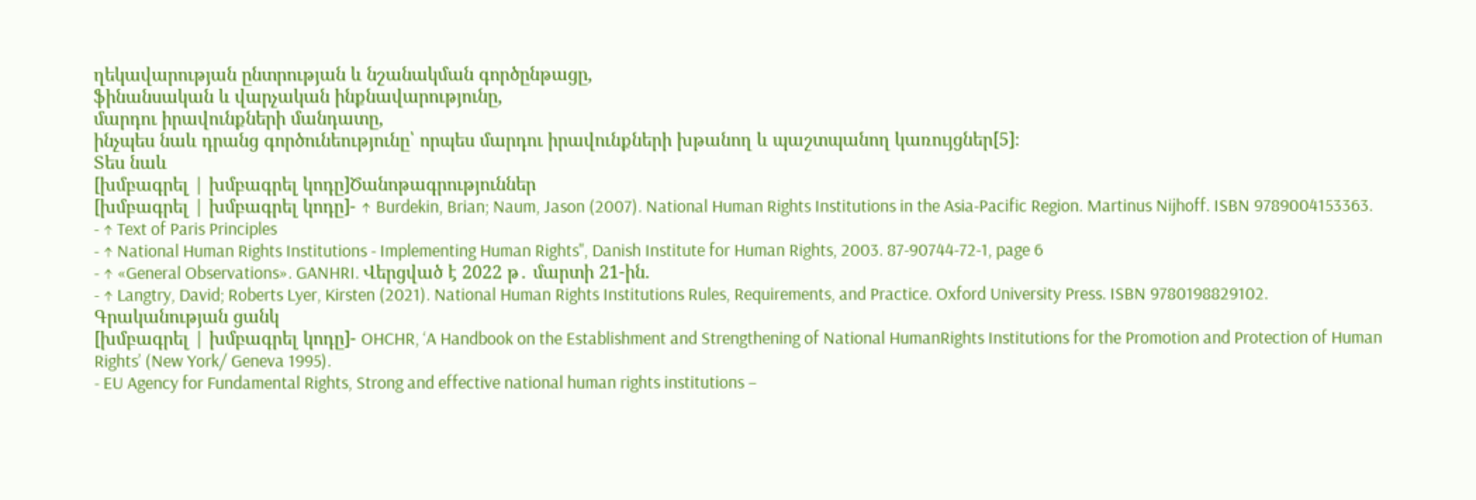ղեկավարության ընտրության և նշանակման գործընթացը,
ֆինանսական և վարչական ինքնավարությունը,
մարդու իրավունքների մանդատը,
ինչպես նաև դրանց գործունեությունը՝ որպես մարդու իրավունքների խթանող և պաշտպանող կառույցներ[5]։
Տես նաև
[խմբագրել | խմբագրել կոդը]Ծանոթագրություններ
[խմբագրել | խմբագրել կոդը]- ↑ Burdekin, Brian; Naum, Jason (2007). National Human Rights Institutions in the Asia-Pacific Region. Martinus Nijhoff. ISBN 9789004153363.
- ↑ Text of Paris Principles
- ↑ National Human Rights Institutions - Implementing Human Rights", Danish Institute for Human Rights, 2003. 87-90744-72-1, page 6
- ↑ «General Observations». GANHRI. Վերցված է 2022 թ․ մարտի 21-ին.
- ↑ Langtry, David; Roberts Lyer, Kirsten (2021). National Human Rights Institutions Rules, Requirements, and Practice. Oxford University Press. ISBN 9780198829102.
Գրականության ցանկ
[խմբագրել | խմբագրել կոդը]- OHCHR, ‘A Handbook on the Establishment and Strengthening of National HumanRights Institutions for the Promotion and Protection of Human Rights’ (New York/ Geneva 1995).
- EU Agency for Fundamental Rights, Strong and effective national human rights institutions –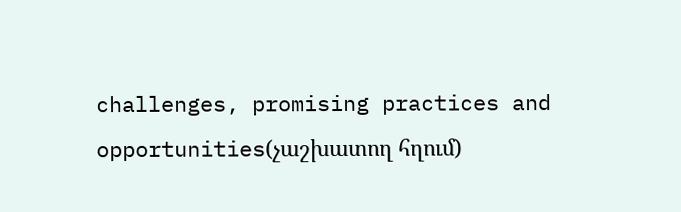challenges, promising practices and opportunities(չաշխատող հղում)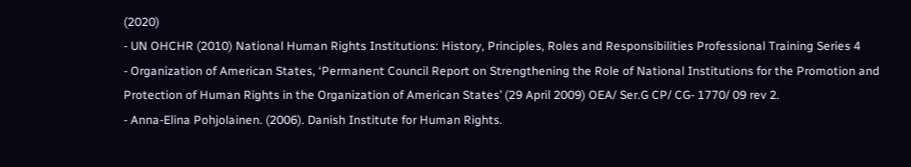(2020)
- UN OHCHR (2010) National Human Rights Institutions: History, Principles, Roles and Responsibilities Professional Training Series 4
- Organization of American States, ‘Permanent Council Report on Strengthening the Role of National Institutions for the Promotion and Protection of Human Rights in the Organization of American States’ (29 April 2009) OEA/ Ser.G CP/ CG- 1770/ 09 rev 2.
- Anna-Elina Pohjolainen. (2006). Danish Institute for Human Rights.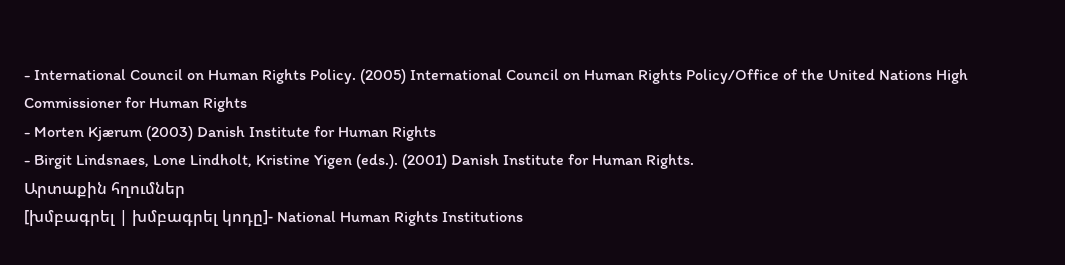- International Council on Human Rights Policy. (2005) International Council on Human Rights Policy/Office of the United Nations High Commissioner for Human Rights
- Morten Kjærum (2003) Danish Institute for Human Rights
- Birgit Lindsnaes, Lone Lindholt, Kristine Yigen (eds.). (2001) Danish Institute for Human Rights.
Արտաքին հղումներ
[խմբագրել | խմբագրել կոդը]- National Human Rights Institutions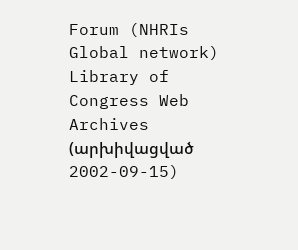Forum (NHRIs Global network) Library of Congress Web Archives (արխիվացված 2002-09-15)